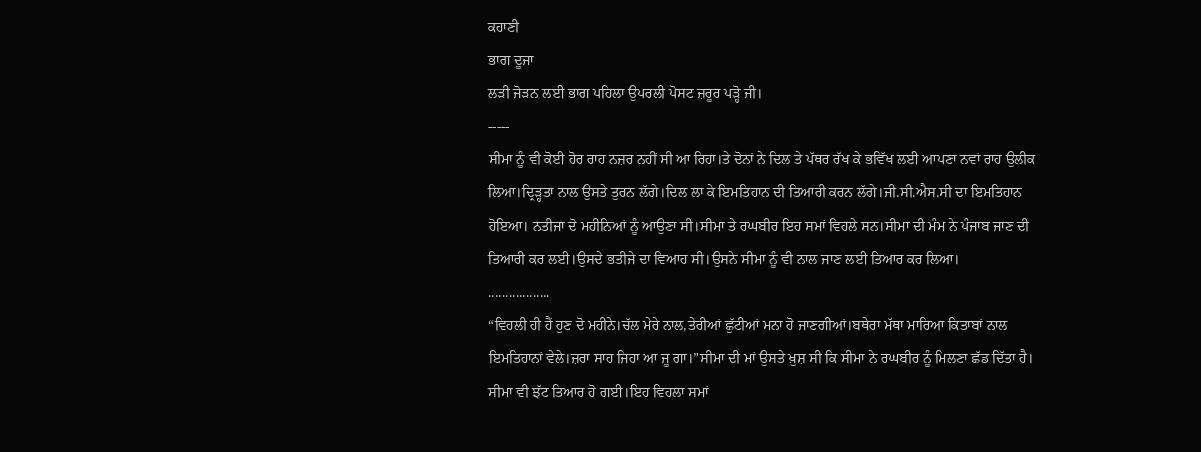ਕਹਾਣੀ
ਭਾਗ ਦੂਜਾ
ਲੜੀ ਜੋੜਨ ਲਈ ਭਾਗ ਪਹਿਲਾ ਉਪਰਲੀ ਪੋਸਟ ਜ਼ਰੂਰ ਪੜ੍ਹੋ ਜੀ।
-----
ਸੀਮਾ ਨੂੰ ਵੀ ਕੋਈ ਹੋਰ ਰਾਹ ਨਜ਼ਰ ਨਹੀਂ ਸੀ ਆ ਰਿਹਾ।ਤੇ ਦੋਨਾਂ ਨੇ ਦਿਲ ਤੇ ਪੱਥਰ ਰੱਖ ਕੇ ਭਵਿੱਖ ਲਈ ਆਪਣਾ ਨਵਾਂ ਰਾਹ ਉਲੀਕ ਲਿਆ।ਦ੍ਰਿੜ੍ਹਤਾ ਨਾਲ ਉਸਤੇ ਤੁਰਨ ਲੱਗੇ।ਦਿਲ ਲਾ ਕੇ ਇਮਤਿਹਾਨ ਦੀ ਤਿਆਰੀ ਕਰਨ ਲੱਗੇ।ਜੀ.ਸੀ.ਐਸ.ਸੀ ਦਾ ਇਮਤਿਹਾਨ ਹੋਇਆ। ਨਤੀਜਾ ਦੋ ਮਹੀਨਿਆਂ ਨੂੰ ਆਉਣਾ ਸੀ।ਸੀਮਾ ਤੇ ਰਘਬੀਰ ਇਹ ਸਮਾਂ ਵਿਹਲੇ ਸਨ।ਸੀਮਾ ਦੀ ਮੰਮ ਨੇ ਪੰਜਾਬ ਜਾਣ ਦੀ ਤਿਆਰੀ ਕਰ ਲਈ।ਉਸਦੇ ਭਤੀਜੇ ਦਾ ਵਿਆਹ ਸੀ।ਉਸਨੇ ਸੀਮਾ ਨੂੰ ਵੀ ਨਾਲ ਜਾਣ ਲਈ ਤਿਆਰ ਕਰ ਲਿਆ।
..................
“ਵਿਹਲੀ ਹੀ ਹੈਂ ਹੁਣ ਦੋ ਮਹੀਨੇ।ਚੱਲ ਮੇਰੇ ਨਾਲ,ਤੇਰੀਆਂ ਛੁੱਟੀਆਂ ਮਨਾ ਹੋ ਜਾਣਗੀਆਂ।ਬਥੇਰਾ ਮੱਥਾ ਮਾਰਿਆ ਕਿਤਾਬਾਂ ਨਾਲ ਇਮਤਿਹਾਨਾਂ ਵੇਲੇ।ਜ਼ਰਾ ਸਾਹ ਜਿਹਾ ਆ ਜੂ ਗਾ।”ਸੀਮਾ ਦੀ ਮਾਂ ਉਸਤੇ ਖ਼ੁਸ਼ ਸੀ ਕਿ ਸੀਮਾ ਨੇ ਰਘਬੀਰ ਨੂੰ ਮਿਲਣਾ ਛੱਡ ਦਿੱਤਾ ਹੈ। ਸੀਮਾ ਵੀ ਝੱਟ ਤਿਆਰ ਹੋ ਗਈ।ਇਹ ਵਿਹਲਾ ਸਮਾਂ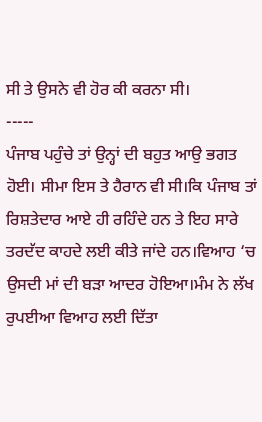ਸੀ ਤੇ ਉਸਨੇ ਵੀ ਹੋਰ ਕੀ ਕਰਨਾ ਸੀ।
-----
ਪੰਜਾਬ ਪਹੁੰਚੇ ਤਾਂ ਉਨ੍ਹਾਂ ਦੀ ਬਹੁਤ ਆਉ ਭਗਤ ਹੋਈ। ਸੀਮਾ ਇਸ ਤੇ ਹੈਰਾਨ ਵੀ ਸੀ।ਕਿ ਪੰਜਾਬ ਤਾਂ ਰਿਸ਼ਤੇਦਾਰ ਆਏ ਹੀ ਰਹਿੰਦੇ ਹਨ ਤੇ ਇਹ ਸਾਰੇ ਤਰਦੱਦ ਕਾਹਦੇ ਲਈ ਕੀਤੇ ਜਾਂਦੇ ਹਨ।ਵਿਆਹ ‘ਚ ਉਸਦੀ ਮਾਂ ਦੀ ਬੜਾ ਆਦਰ ਹੋਇਆ।ਮੰਮ ਨੇ ਲੱਖ ਰੁਪਈਆ ਵਿਆਹ ਲਈ ਦਿੱਤਾ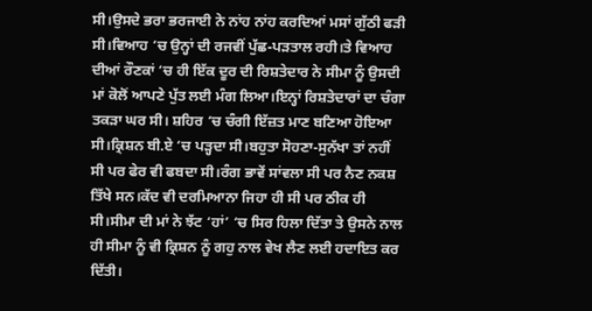ਸੀ।ਉਸਦੇ ਭਰਾ ਭਰਜਾਈ ਨੇ ਨਾਂਹ ਨਾਂਹ ਕਰਦਿਆਂ ਮਸਾਂ ਗੁੱਠੀ ਫੜੀ ਸੀ।ਵਿਆਹ ‘ਚ ਉਨ੍ਹਾਂ ਦੀ ਰਜਵੀਂ ਪੁੱਛ-ਪੜਤਾਲ ਰਹੀ।ਤੇ ਵਿਆਹ ਦੀਆਂ ਰੌਣਕਾਂ ‘ਚ ਹੀ ਇੱਕ ਦੂਰ ਦੀ ਰਿਸ਼ਤੇਦਾਰ ਨੇ ਸੀਮਾ ਨੂੰ ਉਸਦੀ ਮਾਂ ਕੋਲੋਂ ਆਪਣੇ ਪੁੱਤ ਲਈ ਮੰਗ ਲਿਆ।ਇਨ੍ਹਾਂ ਰਿਸ਼ਤੇਦਾਰਾਂ ਦਾ ਚੰਗਾ ਤਕੜਾ ਘਰ ਸੀ। ਸ਼ਹਿਰ ‘ਚ ਚੰਗੀ ਇੱਜ਼ਤ ਮਾਣ ਬਣਿਆ ਹੋਇਆ ਸੀ।ਕ੍ਰਿਸ਼ਨ ਬੀ.ਏ ‘ਚ ਪੜ੍ਹਦਾ ਸੀ।ਬਹੁਤਾ ਸੋਹਣਾ-ਸੁਨੱਖਾ ਤਾਂ ਨਹੀਂ ਸੀ ਪਰ ਫੇਰ ਵੀ ਫਬਦਾ ਸੀ।ਰੰਗ ਭਾਵੇਂ ਸਾਂਵਲਾ ਸੀ ਪਰ ਨੈਣ ਨਕਸ਼ ਤਿੱਖੇ ਸਨ।ਕੱਦ ਵੀ ਦਰਮਿਆਨਾ ਜਿਹਾ ਹੀ ਸੀ ਪਰ ਠੀਕ ਹੀ ਸੀ।ਸੀਮਾ ਦੀ ਮਾਂ ਨੇ ਝੱਟ ‘ਹਾਂ’ ‘ਚ ਸਿਰ ਹਿਲਾ ਦਿੱਤਾ ਤੇ ਉਸਨੇ ਨਾਲ ਹੀ ਸੀਮਾ ਨੂੰ ਵੀ ਕ੍ਰਿਸ਼ਨ ਨੂੰ ਗਹੁ ਨਾਲ ਵੇਖ ਲੈਣ ਲਈ ਹਦਾਇਤ ਕਰ ਦਿੱਤੀ।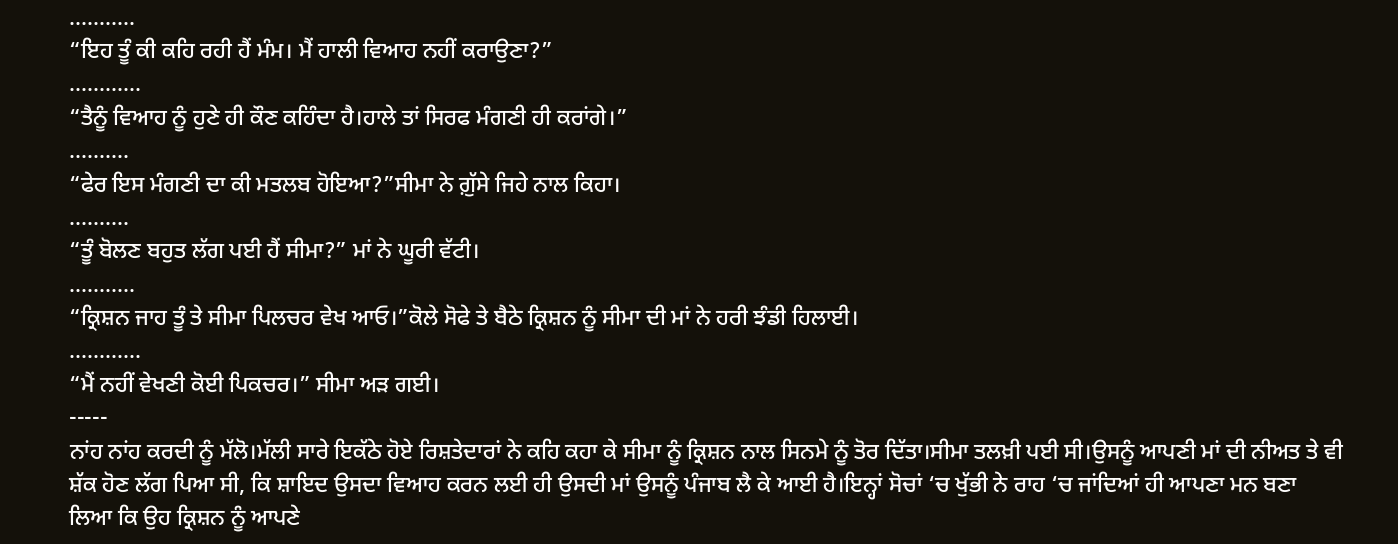...........
“ਇਹ ਤੂੰ ਕੀ ਕਹਿ ਰਹੀ ਹੈਂ ਮੰਮ। ਮੈਂ ਹਾਲੀ ਵਿਆਹ ਨਹੀਂ ਕਰਾਉਣਾ?”
............
“ਤੈਨੂੰ ਵਿਆਹ ਨੂੰ ਹੁਣੇ ਹੀ ਕੌਣ ਕਹਿੰਦਾ ਹੈ।ਹਾਲੇ ਤਾਂ ਸਿਰਫ ਮੰਗਣੀ ਹੀ ਕਰਾਂਗੇ।”
..........
“ਫੇਰ ਇਸ ਮੰਗਣੀ ਦਾ ਕੀ ਮਤਲਬ ਹੋਇਆ?”ਸੀਮਾ ਨੇ ਗ਼ੁੱਸੇ ਜਿਹੇ ਨਾਲ ਕਿਹਾ।
..........
“ਤੂੰ ਬੋਲਣ ਬਹੁਤ ਲੱਗ ਪਈ ਹੈਂ ਸੀਮਾ?” ਮਾਂ ਨੇ ਘੂਰੀ ਵੱਟੀ।
...........
“ਕ੍ਰਿਸ਼ਨ ਜਾਹ ਤੂੰ ਤੇ ਸੀਮਾ ਪਿਲਚਰ ਵੇਖ ਆਓ।”ਕੋਲੇ ਸੋਫੇ ਤੇ ਬੈਠੇ ਕ੍ਰਿਸ਼ਨ ਨੂੰ ਸੀਮਾ ਦੀ ਮਾਂ ਨੇ ਹਰੀ ਝੰਡੀ ਹਿਲਾਈ।
............
“ਮੈਂ ਨਹੀਂ ਵੇਖਣੀ ਕੋਈ ਪਿਕਚਰ।” ਸੀਮਾ ਅੜ ਗਈ।
-----
ਨਾਂਹ ਨਾਂਹ ਕਰਦੀ ਨੂੰ ਮੱਲੋ।ਮੱਲੀ ਸਾਰੇ ਇਕੱਠੇ ਹੋਏ ਰਿਸ਼ਤੇਦਾਰਾਂ ਨੇ ਕਹਿ ਕਹਾ ਕੇ ਸੀਮਾ ਨੂੰ ਕ੍ਰਿਸ਼ਨ ਨਾਲ ਸਿਨਮੇ ਨੂੰ ਤੋਰ ਦਿੱਤਾ।ਸੀਮਾ ਤਲਖ਼ੀ ਪਈ ਸੀ।ਉਸਨੂੰ ਆਪਣੀ ਮਾਂ ਦੀ ਨੀਅਤ ਤੇ ਵੀ ਸ਼ੱਕ ਹੋਣ ਲੱਗ ਪਿਆ ਸੀ, ਕਿ ਸ਼ਾਇਦ ਉਸਦਾ ਵਿਆਹ ਕਰਨ ਲਈ ਹੀ ਉਸਦੀ ਮਾਂ ਉਸਨੂੰ ਪੰਜਾਬ ਲੈ ਕੇ ਆਈ ਹੈ।ਇਨ੍ਹਾਂ ਸੋਚਾਂ ‘ਚ ਖੁੱਭੀ ਨੇ ਰਾਹ ‘ਚ ਜਾਂਦਿਆਂ ਹੀ ਆਪਣਾ ਮਨ ਬਣਾ ਲਿਆ ਕਿ ਉਹ ਕ੍ਰਿਸ਼ਨ ਨੂੰ ਆਪਣੇ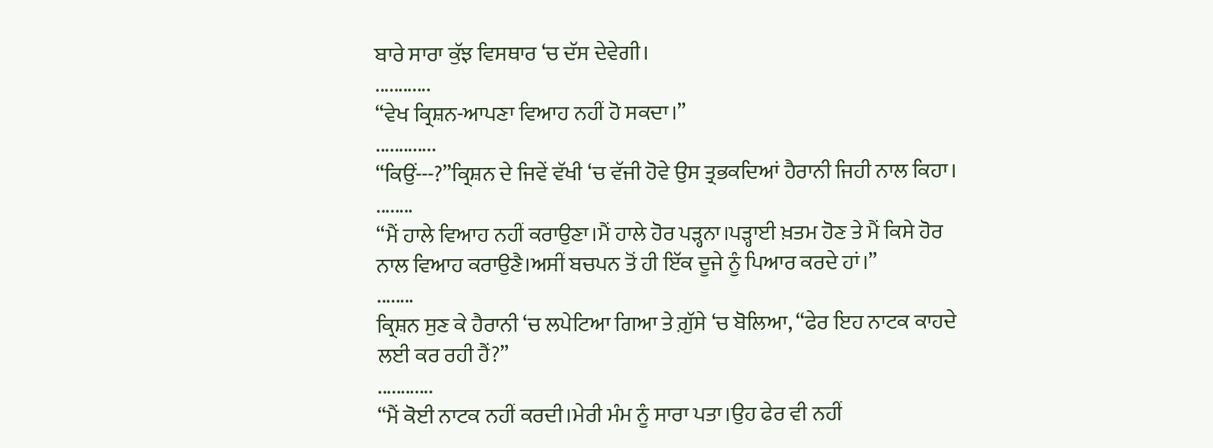ਬਾਰੇ ਸਾਰਾ ਕੁੱਝ ਵਿਸਥਾਰ ‘ਚ ਦੱਸ ਦੇਵੇਗੀ।
............
“ਵੇਖ ਕ੍ਰਿਸ਼ਨ-ਆਪਣਾ ਵਿਆਹ ਨਹੀਂ ਹੋ ਸਕਦਾ।”
.............
“ਕਿਉਂ---?”ਕ੍ਰਿਸ਼ਨ ਦੇ ਜਿਵੇਂ ਵੱਖੀ ‘ਚ ਵੱਜੀ ਹੋਵੇ ਉਸ ਤ੍ਰਭਕਦਿਆਂ ਹੈਰਾਨੀ ਜਿਹੀ ਨਾਲ ਕਿਹਾ।
........
“ਮੈਂ ਹਾਲੇ ਵਿਆਹ ਨਹੀਂ ਕਰਾਉਣਾ।ਮੈਂ ਹਾਲੇ ਹੋਰ ਪੜ੍ਹਨਾ।ਪੜ੍ਹਾਈ ਖ਼ਤਮ ਹੋਣ ਤੇ ਮੈਂ ਕਿਸੇ ਹੋਰ ਨਾਲ ਵਿਆਹ ਕਰਾਉਣੈ।ਅਸੀਂ ਬਚਪਨ ਤੋਂ ਹੀ ਇੱਕ ਦੂਜੇ ਨੂੰ ਪਿਆਰ ਕਰਦੇ ਹਾਂ।”
........
ਕ੍ਰਿਸ਼ਨ ਸੁਣ ਕੇ ਹੈਰਾਨੀ ‘ਚ ਲਪੇਟਿਆ ਗਿਆ ਤੇ ਗ਼ੁੱਸੇ ‘ਚ ਬੋਲਿਆ, “ਫੇਰ ਇਹ ਨਾਟਕ ਕਾਹਦੇ ਲਈ ਕਰ ਰਹੀ ਹੈਂ?”
............
“ਮੈਂ ਕੋਈ ਨਾਟਕ ਨਹੀਂ ਕਰਦੀ।ਮੇਰੀ ਮੰਮ ਨੂੰ ਸਾਰਾ ਪਤਾ।ਉਹ ਫੇਰ ਵੀ ਨਹੀਂ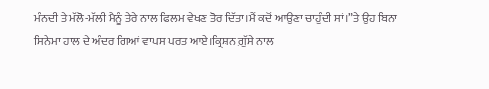ਮੰਨਦੀ ਤੇ ਮੱਲੋ-ਮੱਲੀ ਮੈਨੂੰ ਤੇਰੇ ਨਾਲ ਫਿਲਮ ਵੇਖਣ ਤੋਰ ਦਿੱਤਾ।ਮੈਂ ਕਦੋਂ ਆਉਣਾ ਚਾਹੁੰਦੀ ਸਾਂ।”ਤੇ ਉਹ ਬਿਨਾ ਸਿਨੇਮਾ ਹਾਲ ਦੇ ਅੰਦਰ ਗਿਆਂ ਵਾਪਸ ਪਰਤ ਆਏ।ਕ੍ਰਿਸ਼ਨ ਗ਼ੁੱਸੇ ਨਾਲ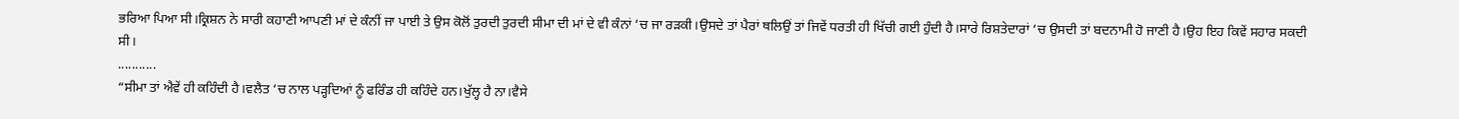ਭਰਿਆ ਪਿਆ ਸੀ।ਕ੍ਰਿਸ਼ਨ ਨੇ ਸਾਰੀ ਕਹਾਣੀ ਆਪਣੀ ਮਾਂ ਦੇ ਕੰਨੀਂ ਜਾ ਪਾਈ ਤੇ ਉਸ ਕੋਲੋਂ ਤੁਰਦੀ ਤੁਰਦੀ ਸੀਮਾ ਦੀ ਮਾਂ ਦੇ ਵੀ ਕੰਨਾਂ ‘ਚ ਜਾ ਰੜਕੀ।ਉਸਦੇ ਤਾਂ ਪੈਰਾਂ ਥਲਿਉਂ ਤਾਂ ਜਿਵੇਂ ਧਰਤੀ ਹੀ ਖਿੱਚੀ ਗਈ ਹੁੰਦੀ ਹੈ।ਸਾਰੇ ਰਿਸ਼ਤੇਦਾਰਾਂ ‘ਚ ਉਸਦੀ ਤਾਂ ਬਦਨਾਮੀ ਹੋ ਜਾਣੀ ਹੈ।ਉਹ ਇਹ ਕਿਵੇਂ ਸਹਾਰ ਸਕਦੀ ਸੀ।
...........
“ਸੀਮਾ ਤਾਂ ਐਵੇਂ ਹੀ ਕਹਿੰਦੀ ਹੈ।ਵਲੈਤ ‘ਚ ਨਾਲ ਪੜ੍ਹਦਿਆਂ ਨੂੰ ਫਰਿੰਡ ਹੀ ਕਹਿੰਦੇ ਹਨ।ਖੁੱਲ੍ਹ ਹੈ ਨਾ।ਵੈਸੇ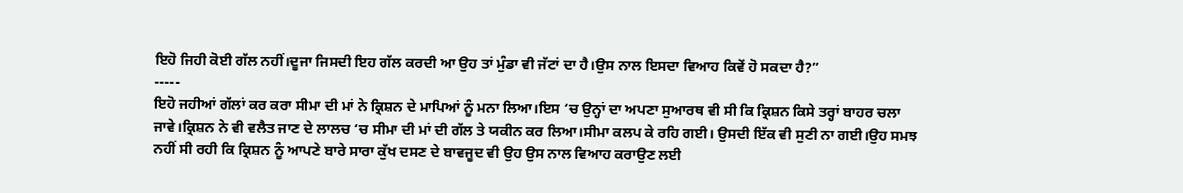ਇਹੋ ਜਿਹੀ ਕੋਈ ਗੱਲ ਨਹੀਂ।ਦੂਜਾ ਜਿਸਦੀ ਇਹ ਗੱਲ ਕਰਦੀ ਆ ਉਹ ਤਾਂ ਮੁੰਡਾ ਵੀ ਜੱਟਾਂ ਦਾ ਹੈ।ਉਸ ਨਾਲ ਇਸਦਾ ਵਿਆਹ ਕਿਵੇਂ ਹੋ ਸਕਦਾ ਹੈ?”
-----
ਇਹੋ ਜਹੀਆਂ ਗੱਲਾਂ ਕਰ ਕਰਾ ਸੀਮਾ ਦੀ ਮਾਂ ਨੇ ਕ੍ਰਿਸ਼ਨ ਦੇ ਮਾਪਿਆਂ ਨੂੰ ਮਨਾ ਲਿਆ।ਇਸ ‘ਚ ਉਨ੍ਹਾਂ ਦਾ ਅਪਣਾ ਸੁਆਰਥ ਵੀ ਸੀ ਕਿ ਕ੍ਰਿਸ਼ਨ ਕਿਸੇ ਤਰ੍ਹਾਂ ਬਾਹਰ ਚਲਾ ਜਾਵੇ।ਕ੍ਰਿਸ਼ਨ ਨੇ ਵੀ ਵਲੈਤ ਜਾਣ ਦੇ ਲਾਲਚ ‘ਚ ਸੀਮਾ ਦੀ ਮਾਂ ਦੀ ਗੱਲ ਤੇ ਯਕੀਨ ਕਰ ਲਿਆ।ਸੀਮਾ ਕਲਪ ਕੇ ਰਹਿ ਗਈ। ਉਸਦੀ ਇੱਕ ਵੀ ਸੁਣੀ ਨਾ ਗਈ।ਉਹ ਸਮਝ ਨਹੀਂ ਸੀ ਰਹੀ ਕਿ ਕ੍ਰਿਸ਼ਨ ਨੂੰ ਆਪਣੇ ਬਾਰੇ ਸਾਰਾ ਕੁੱਖ ਦਸਣ ਦੇ ਬਾਵਜੂਦ ਵੀ ਉਹ ਉਸ ਨਾਲ ਵਿਆਹ ਕਰਾਉਣ ਲਈ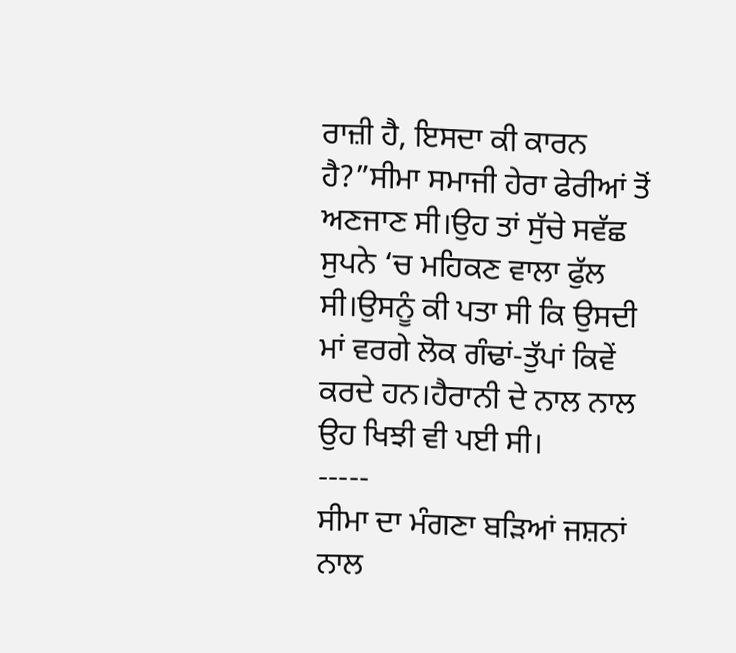ਰਾਜ਼ੀ ਹੈ, ਇਸਦਾ ਕੀ ਕਾਰਨ ਹੈ?”ਸੀਮਾ ਸਮਾਜੀ ਹੇਰਾ ਫੇਰੀਆਂ ਤੋਂ ਅਣਜਾਣ ਸੀ।ਉਹ ਤਾਂ ਸੁੱਚੇ ਸਵੱਛ ਸੁਪਨੇ ‘ਚ ਮਹਿਕਣ ਵਾਲਾ ਫੁੱਲ ਸੀ।ਉਸਨੂੰ ਕੀ ਪਤਾ ਸੀ ਕਿ ਉਸਦੀ ਮਾਂ ਵਰਗੇ ਲੋਕ ਗੰਢਾਂ-ਤੁੱਪਾਂ ਕਿਵੇਂ ਕਰਦੇ ਹਨ।ਹੈਰਾਨੀ ਦੇ ਨਾਲ ਨਾਲ ਉਹ ਖਿਝੀ ਵੀ ਪਈ ਸੀ।
-----
ਸੀਮਾ ਦਾ ਮੰਗਣਾ ਬੜਿਆਂ ਜਸ਼ਨਾਂ ਨਾਲ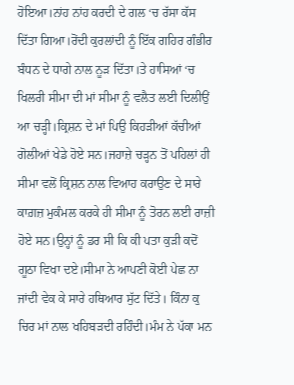ਹੋਇਆ।ਨਾਂਹ ਨਾਂਹ ਕਰਦੀ ਦੇ ਗਲ ‘ਚ ਰੱਸਾ ਕੱਸ ਦਿੱਤਾ ਗਿਆ।ਰੋਂਦੀ ਕੁਰਲਾਂਦੀ ਨੂੰ ਇੱਕ ਗਹਿਰ ਗੰਭੀਰ ਬੰਧਨ ਦੇ ਧਾਗੇ ਨਾਲ ਨੂੜ ਦਿੱਤਾ।ਤੇ ਹਾਸਿਆਂ ‘ਚ ਖਿਲਰੀ ਸੀਮਾ ਦੀ ਮਾਂ ਸੀਮਾ ਨੂੰ ਵਲੈਤ ਲਈ ਦਿਲੀਉਂ ਆ ਚੜ੍ਹੀ।ਕ੍ਰਿਸ਼ਨ ਦੇ ਮਾਂ ਪਿਉ ਕਿਹੜੀਆਂ ਕੱਚੀਆਂ ਗੋਲੀਆਂ ਖੇਡੇ ਹੋਏ ਸਨ।ਜਹਾਜ਼ੇ ਚੜ੍ਹਨ ਤੋਂ ਪਹਿਲਾਂ ਹੀ ਸੀਮਾ ਵਲੋਂ ਕ੍ਰਿਸ਼ਨ ਨਾਲ ਵਿਆਹ ਕਰਾਉਣ ਦੇ ਸਾਰੇ ਕਾਗ਼ਜ਼ ਮੁਕੰਮਲ ਕਰਕੇ ਹੀ ਸੀਮਾ ਨੂੰ ਤੋਰਨ ਲਈ ਰਾਜ਼ੀ ਹੋਏ ਸਨ।ਉਨ੍ਹਾਂ ਨੂੰ ਡਰ ਸੀ ਕਿ ਕੀ ਪਤਾ ਕੁੜੀ ਕਦੋਂ ਗੂਠਾ ਵਿਖਾ ਦਏ।ਸੀਮਾ ਨੇ ਆਪਣੀ ਕੋਈ ਪੇਛ ਨਾ ਜਾਂਦੀ ਵੇਕ ਕੇ ਸਾਰੇ ਹਥਿਆਰ ਸੁੱਟ ਦਿੱਤੇ। ਕਿੰਨਾ ਕੁ ਚਿਰ ਮਾਂ ਨਾਲ ਖਹਿਬੜਦੀ ਰਹਿੰਦੀ।ਮੰਮ ਨੇ ਪੱਕਾ ਮਨ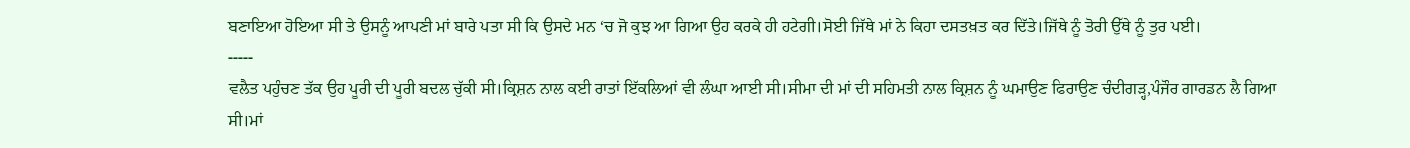ਬਣਾਇਆ ਹੋਇਆ ਸੀ ਤੇ ਉਸਨੂੰ ਆਪਣੀ ਮਾਂ ਬਾਰੇ ਪਤਾ ਸੀ ਕਿ ਉਸਦੇ ਮਨ ‘ਚ ਜੋ ਕੁਝ ਆ ਗਿਆ ਉਹ ਕਰਕੇ ਹੀ ਹਟੇਗੀ।ਸੋਈ ਜਿੱਥੇ ਮਾਂ ਨੇ ਕਿਹਾ ਦਸਤਖ਼ਤ ਕਰ ਦਿੱਤੇ।ਜਿੱਥੇ ਨੂੰ ਤੋਰੀ ਉੱਥੇ ਨੂੰ ਤੁਰ ਪਈ।
-----
ਵਲੈਤ ਪਹੁੰਚਣ ਤੱਕ ਉਹ ਪੂਰੀ ਦੀ ਪੂਰੀ ਬਦਲ ਚੁੱਕੀ ਸੀ।ਕ੍ਰਿਸ਼ਨ ਨਾਲ ਕਈ ਰਾਤਾਂ ਇੱਕਲਿਆਂ ਵੀ ਲੰਘਾ ਆਈ ਸੀ।ਸੀਮਾ ਦੀ ਮਾਂ ਦੀ ਸਹਿਮਤੀ ਨਾਲ ਕ੍ਰਿਸ਼ਨ ਨੂੰ ਘਮਾਉਣ ਫਿਰਾਉਣ ਚੰਦੀਗੜ੍ਹ,ਪੰਜੌਰ ਗਾਰਡਨ ਲੈ ਗਿਆ ਸੀ।ਮਾਂ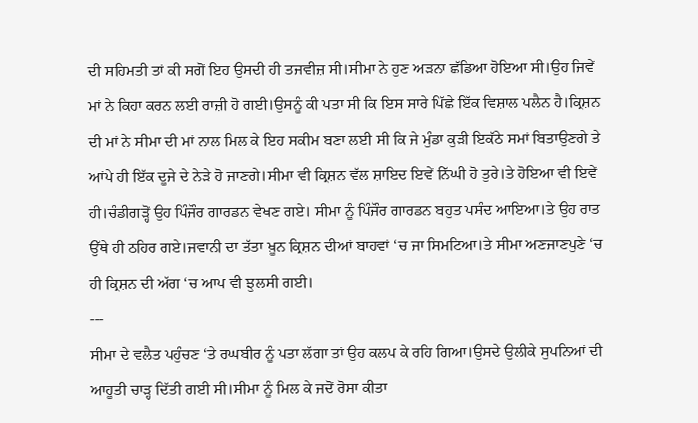ਦੀ ਸਹਿਮਤੀ ਤਾਂ ਕੀ ਸਗੋਂ ਇਹ ਉਸਦੀ ਹੀ ਤਜਵੀਜ਼ ਸੀ।ਸੀਮਾ ਨੇ ਹੁਣ ਅੜਨਾ ਛੱਡਿਆ ਹੋਇਆ ਸੀ।ਉਹ ਜਿਵੇਂ ਮਾਂ ਨੇ ਕਿਹਾ ਕਰਨ ਲਈ ਰਾਜ਼ੀ ਹੋ ਗਈ।ਉਸਨੂੰ ਕੀ ਪਤਾ ਸੀ ਕਿ ਇਸ ਸਾਰੇ ਪਿੱਛੇ ਇੱਕ ਵਿਸ਼ਾਲ ਪਲੈਨ ਹੈ।ਕ੍ਰਿਸ਼ਨ ਦੀ ਮਾਂ ਨੇ ਸੀਮਾ ਦੀ ਮਾਂ ਨਾਲ ਮਿਲ ਕੇ ਇਹ ਸਕੀਮ ਬਣਾ ਲਈ ਸੀ ਕਿ ਜੇ ਮੁੰਡਾ ਕੁੜੀ ਇਕੱਠੇ ਸਮਾਂ ਬਿਤਾਉਣਗੇ ਤੇ ਆਂਪੇ ਹੀ ਇੱਕ ਦੂਜੇ ਦੇ ਨੇੜੇ ਹੋ ਜਾਣਗੇ।ਸੀਮਾ ਵੀ ਕ੍ਰਿਸ਼ਨ ਵੱਲ ਸ਼ਾਇਦ ਇਵੇਂ ਨਿੱਘੀ ਹੋ ਤੁਰੇ।ਤੇ ਹੋਇਆ ਵੀ ਇਵੇਂ ਹੀ।ਚੰਡੀਗੜ੍ਹੋਂ ਉਹ ਪਿੰਜੌਰ ਗਾਰਡਨ ਵੇਖਣ ਗਏ। ਸੀਮਾ ਨੂੰ ਪਿੰਜੌਰ ਗਾਰਡਨ ਬਹੁਤ ਪਸੰਦ ਆਇਆ।ਤੇ ਉਹ ਰਾਤ ਉੱਥੇ ਹੀ ਠਹਿਰ ਗਏ।ਜਵਾਨੀ ਦਾ ਤੱਤਾ ਖ਼ੂਨ ਕ੍ਰਿਸ਼ਨ ਦੀਆਂ ਬਾਹਵਾਂ ‘ਚ ਜਾ ਸਿਮਟਿਆ।ਤੇ ਸੀਮਾ ਅਣਜਾਣਪੁਣੇ ‘ਚ ਹੀ ਕ੍ਰਿਸ਼ਨ ਦੀ ਅੱਗ ‘ਚ ਆਪ ਵੀ ਝੁਲਸੀ ਗਈ।
---
ਸੀਮਾ ਦੇ ਵਲੈਤ ਪਹੁੰਚਣ ‘ਤੇ ਰਘਬੀਰ ਨੂੰ ਪਤਾ ਲੱਗਾ ਤਾਂ ਉਹ ਕਲਪ ਕੇ ਰਹਿ ਗਿਆ।ਉਸਦੇ ਉਲੀਕੇ ਸੁਪਨਿਆਂ ਦੀ ਆਹੂਤੀ ਚਾੜ੍ਹ ਦਿੱਤੀ ਗਈ ਸੀ।ਸੀਮਾ ਨੂੰ ਮਿਲ ਕੇ ਜਦੋਂ ਰੋਸਾ ਕੀਤਾ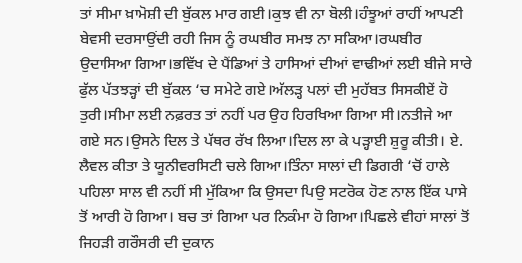ਤਾਂ ਸੀਮਾ ਖ਼ਾਮੋਸ਼ੀ ਦੀ ਬੁੱਕਲ ਮਾਰ ਗਈ।ਕੁਝ ਵੀ ਨਾ ਬੋਲੀ।ਹੰਝੂਆਂ ਰਾਹੀਂ ਆਪਣੀ ਬੇਵਸੀ ਦਰਸਾਉਂਦੀ ਰਹੀ ਜਿਸ ਨੂੰ ਰਘਬੀਰ ਸਮਝ ਨਾ ਸਕਿਆ।ਰਘਬੀਰ ਉਦਾਸਿਆ ਗਿਆ।ਭਵਿੱਖ ਦੇ ਪੈਂਡਿਆਂ ਤੇ ਹਾਸਿਆਂ ਦੀਆਂ ਵਾਢੀਆਂ ਲਈ ਬੀਜੇ ਸਾਰੇ ਫੁੱਲ ਪੱਤਝੜ੍ਹਾਂ ਦੀ ਬੁੱਕਲ ‘ਚ ਸਮੇਟੇ ਗਏ।ਅੱਲੜ੍ਹ ਪਲਾਂ ਦੀ ਮੁਹੱਬਤ ਸਿਸਕੀਏਂ ਹੋ ਤੁਰੀ।ਸੀਮਾ ਲਈ ਨਫ਼ਰਤ ਤਾਂ ਨਹੀਂ ਪਰ ਉਹ ਹਿਰਖਿਆ ਗਿਆ ਸੀ।ਨਤੀਜੇ ਆ ਗਏ ਸਨ।ਉਸਨੇ ਦਿਲ ਤੇ ਪੱਥਰ ਰੱਖ ਲਿਆ।ਦਿਲ ਲਾ ਕੇ ਪੜ੍ਹਾਈ ਸ਼ੁਰੂ ਕੀਤੀ। ਏ. ਲੈਵਲ ਕੀਤਾ ਤੇ ਯੂਨੀਵਰਸਿਟੀ ਚਲੇ ਗਿਆ।ਤਿੰਨਾ ਸਾਲਾਂ ਦੀ ਡਿਗਰੀ ‘ਚੋਂ ਹਾਲੇ ਪਹਿਲਾ ਸਾਲ ਵੀ ਨਹੀਂ ਸੀ ਮੁੱਕਿਆ ਕਿ ਉਸਦਾ ਪਿਉ ਸਟਰੋਕ ਹੋਣ ਨਾਲ ਇੱਕ ਪਾਸੇ ਤੋਂ ਆਰੀ ਹੋ ਗਿਆ। ਬਚ ਤਾਂ ਗਿਆ ਪਰ ਨਿਕੰਮਾ ਹੋ ਗਿਆ।ਪਿਛਲੇ ਵੀਹਾਂ ਸਾਲਾਂ ਤੋਂ ਜਿਹੜੀ ਗਰੌਸਰੀ ਦੀ ਦੁਕਾਨ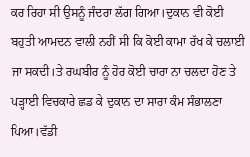ਕਰ ਰਿਹਾ ਸੀ ਉਸਨੂੰ ਜੰਦਰਾ ਲੱਗ ਗਿਆ।ਦੁਕਾਨ ਵੀ ਕੋਈ ਬਹੁਤੀ ਆਮਦਨ ਵਾਲੀ ਨਹੀਂ ਸੀ ਕਿ ਕੋਈ ਕਾਮਾ ਰੱਖ ਕੇ ਚਲਾਈ ਜਾ ਸਕਦੀ।ਤੇ ਰਘਬੀਰ ਨੂੰ ਹੋਰ ਕੋਈ ਚਾਰਾ ਨਾ ਚਲਦਾ ਹੋਣ ਤੇ ਪੜ੍ਹਾਈ ਵਿਚਕਾਰੇ ਛਡ ਕੇ ਦੁਕਾਨ ਦਾ ਸਾਰਾ ਕੰਮ ਸੰਭਾਲਣਾ ਪਿਆ।ਵੱਡੀ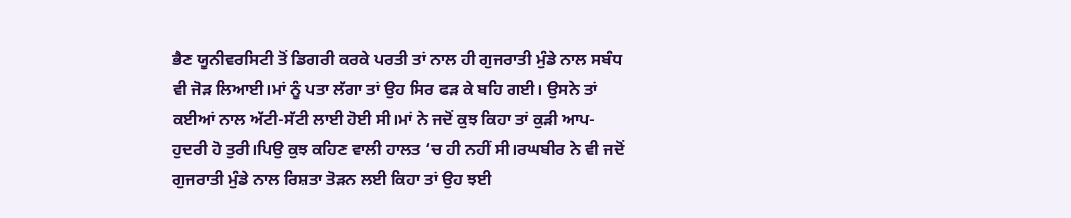ਭੈਣ ਯੂਨੀਵਰਸਿਟੀ ਤੋਂ ਡਿਗਰੀ ਕਰਕੇ ਪਰਤੀ ਤਾਂ ਨਾਲ ਹੀ ਗੁਜਰਾਤੀ ਮੁੰਡੇ ਨਾਲ ਸਬੰਧ ਵੀ ਜੋੜ ਲਿਆਈ।ਮਾਂ ਨੂੰ ਪਤਾ ਲੱਗਾ ਤਾਂ ਉਹ ਸਿਰ ਫੜ ਕੇ ਬਹਿ ਗਈ। ਉਸਨੇ ਤਾਂ ਕਈਆਂ ਨਾਲ ਅੱਟੀ-ਸੱਟੀ ਲਾਈ ਹੋਈ ਸੀ।ਮਾਂ ਨੇ ਜਦੋਂ ਕੁਝ ਕਿਹਾ ਤਾਂ ਕੁੜੀ ਆਪ-ਹੁਦਰੀ ਹੋ ਤੁਰੀ।ਪਿਉ ਕੁਝ ਕਹਿਣ ਵਾਲੀ ਹਾਲਤ ‘ਚ ਹੀ ਨਹੀਂ ਸੀ।ਰਘਬੀਰ ਨੇ ਵੀ ਜਦੋਂ ਗੁਜਰਾਤੀ ਮੁੰਡੇ ਨਾਲ ਰਿਸ਼ਤਾ ਤੋੜਨ ਲਈ ਕਿਹਾ ਤਾਂ ਉਹ ਝਈ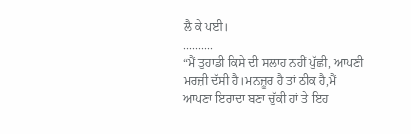ਲੈ ਕੇ ਪਈ।
..........
“ਮੈਂ ਤੁਹਾਡੀ ਕਿਸੇ ਦੀ ਸਲਾਹ ਨਹੀਂ ਪੁੱਛੀ, ਆਪਣੀ ਮਰਜ਼ੀ ਦੱਸੀ ਹੈ।ਮਨਜ਼ੂਰ ਹੈ ਤਾਂ ਠੀਕ ਹੈ,ਮੈਂ ਆਪਣਾ ਇਰਾਦਾ ਬਣਾ ਚੁੱਕੀ ਹਾਂ ਤੇ ਇਹ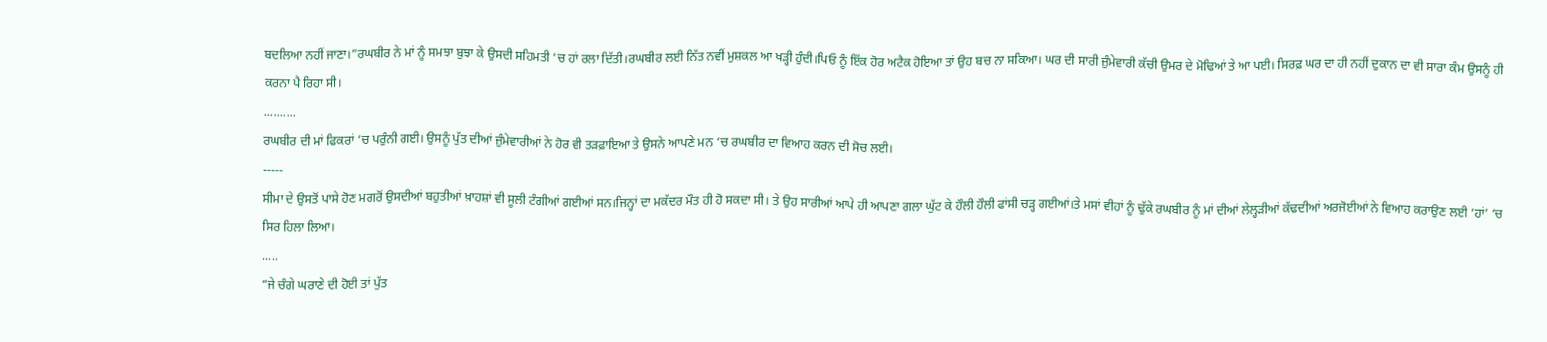ਬਦਲਿਆ ਨਹੀਂ ਜਾਣਾ।”ਰਘਬੀਰ ਨੇ ਮਾਂ ਨੂੰ ਸਮਝਾ ਬੁਝਾ ਕੇ ਉਸਦੀ ਸਹਿਮਤੀ ‘ਚ ਹਾਂ ਰਲਾ ਦਿੱਤੀ।ਰਘਬੀਰ ਲਈ ਨਿੱਤ ਨਵੀਂ ਮੁਸ਼ਕਲ ਆ ਖੜ੍ਹੀ ਹੁੰਦੀ।ਪਿਓ ਨੂੰ ਇੱਕ ਹੋਰ ਅਟੈਕ ਹੋਇਆ ਤਾਂ ਉਹ ਬਚ ਨਾ ਸਕਿਆ। ਘਰ ਦੀ ਸਾਰੀ ਜ਼ੁੰਮੇਵਾਰੀ ਕੱਚੀ ਉਮਰ ਦੇ ਮੋਢਿਆਂ ਤੇ ਆ ਪਈ। ਸਿਰਫ਼ ਘਰ ਦਾ ਹੀ ਨਹੀਂ ਦੁਕਾਨ ਦਾ ਵੀ ਸਾਰਾ ਕੰਮ ਉਸਨੂੰ ਹੀ ਕਰਨਾ ਪੈ ਰਿਹਾ ਸੀ।
..........
ਰਘਬੀਰ ਦੀ ਮਾਂ ਫਿਕਰਾਂ ‘ਚ ਪਰੁੰਨੀ ਗਈ। ਉਸਨੂੰ ਪੁੱਤ ਦੀਆਂ ਜ਼ੁੰਮੇਵਾਰੀਆਂ ਨੇ ਹੋਰ ਵੀ ਤੜਫ਼ਾਇਆ ਤੇ ਉਸਨੇ ਆਪਣੇ ਮਨ ‘ਚ ਰਘਬੀਰ ਦਾ ਵਿਆਹ ਕਰਨ ਦੀ ਸੋਚ ਲਈ।
-----
ਸੀਮਾ ਦੇ ਉਸਤੋਂ ਪਾਸੇ ਹੋਣ ਮਗਰੋਂ ਉਸਦੀਆਂ ਬਹੁਤੀਆਂ ਖ਼ਾਹਸ਼ਾਂ ਵੀ ਸੂਲੀ ਟੰਗੀਆਂ ਗਈਆਂ ਸਨ।ਜਿਨ੍ਹਾਂ ਦਾ ਮਕੱਦਰ ਮੌਤ ਹੀ ਹੋ ਸਕਦਾ ਸੀ। ਤੇ ਉਹ ਸਾਰੀਆਂ ਆਪੇ ਹੀ ਆਪਣਾ ਗਲਾ ਘੁੱਟ ਕੇ ਹੌਲੀ ਹੌਲੀ ਫਾਂਸੀ ਚੜ੍ਹ ਗਈਆਂ।ਤੇ ਮਸਾਂ ਵੀਹਾਂ ਨੂੰ ਢੁੱਕੇ ਰਘਬੀਰ ਨੂੰ ਮਾਂ ਦੀਆਂ ਲੇਲ੍ਹੜੀਆਂ ਕੱਢਦੀਆਂ ਅਰਜੋਈਆਂ ਨੇ ਵਿਆਹ ਕਰਾਉਣ ਲਈ ‘ਹਾਂ’ ‘ਚ ਸਿਰ ਹਿਲਾ ਲਿਆ।
.....
“ਜੇ ਚੰਗੇ ਘਰਾਣੇ ਦੀ ਹੋਈ ਤਾਂ ਪੁੱਤ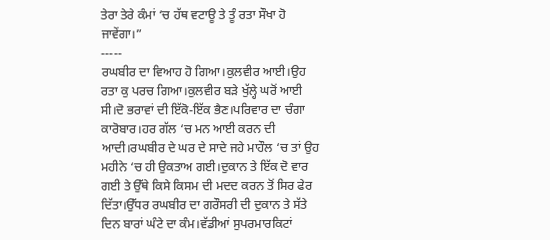ਤੇਰਾ ਤੇਰੇ ਕੰਮਾਂ ‘ਚ ਹੱਥ ਵਟਾਊ ਤੇ ਤੂੰ ਰਤਾ ਸੌਖਾ ਹੋ ਜਾਵੇਂਗਾ।”
-----
ਰਘਬੀਰ ਦਾ ਵਿਆਹ ਹੋ ਗਿਆ।ਕੁਲਵੀਰ ਆਈ।ਉਹ ਰਤਾ ਕੁ ਪਰਚ ਗਿਆ।ਕੁਲਵੀਰ ਬੜੇ ਖੁੱਲ੍ਹੇ ਘਰੋਂ ਆਈ ਸੀ।ਦੋ ਭਰਾਵਾਂ ਦੀ ਇੱਕੋ-ਇੱਕ ਭੈਣ।ਪਰਿਵਾਰ ਦਾ ਚੰਗਾ ਕਾਰੋਬਾਰ।ਹਰ ਗੱਲ ‘ਚ ਮਨ ਆਈ ਕਰਨ ਦੀ ਆਦੀ।ਰਘਬੀਰ ਦੇ ਘਰ ਦੇ ਸਾਦੇ ਜਹੇ ਮਾਹੌਲ ‘ਚ ਤਾਂ ਉਹ ਮਹੀਨੇ ‘ਚ ਹੀ ਉਕਤਾਅ ਗਈ।ਦੁਕਾਨ ਤੇ ਇੱਕ ਦੋ ਵਾਰ ਗਈ ਤੇ ਉੱਥੇ ਕਿਸੇ ਕਿਸਮ ਦੀ ਮਦਦ ਕਰਨ ਤੋਂ ਸਿਰ ਫੇਰ ਦਿੱਤਾ।ਉੱਧਰ ਰਘਬੀਰ ਦਾ ਗਰੌਸਰੀ ਦੀ ਦੁਕਾਨ ਤੇ ਸੱਤੇ ਦਿਨ ਬਾਰਾਂ ਘੰਟੇ ਦਾ ਕੰਮ।ਵੱਡੀਆਂ ਸੁਪਰਮਾਰਕਿਟਾਂ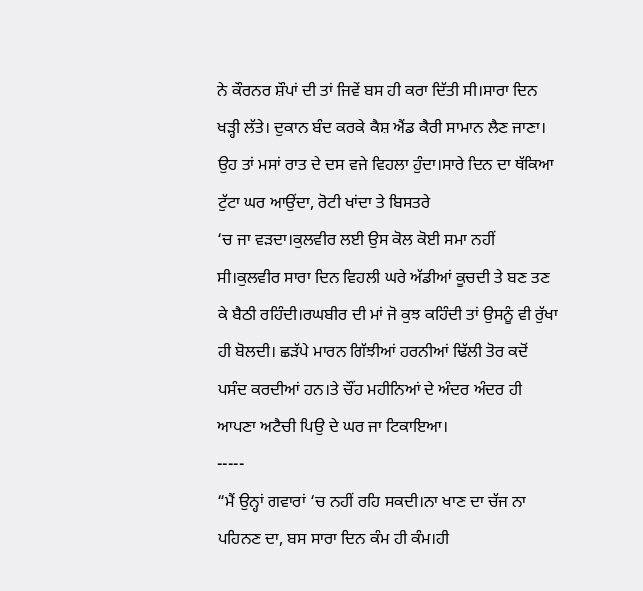ਨੇ ਕੌਰਨਰ ਸ਼ੌਪਾਂ ਦੀ ਤਾਂ ਜਿਵੇਂ ਬਸ ਹੀ ਕਰਾ ਦਿੱਤੀ ਸੀ।ਸਾਰਾ ਦਿਨ ਖੜ੍ਹੀ ਲੱਤੇ। ਦੁਕਾਨ ਬੰਦ ਕਰਕੇ ਕੈਸ਼ ਐਂਡ ਕੈਰੀ ਸਾਮਾਨ ਲੈਣ ਜਾਣਾ। ਉਹ ਤਾਂ ਮਸਾਂ ਰਾਤ ਦੇ ਦਸ ਵਜੇ ਵਿਹਲਾ ਹੁੰਦਾ।ਸਾਰੇ ਦਿਨ ਦਾ ਥੱਕਿਆ ਟੁੱਟਾ ਘਰ ਆਉਂਦਾ, ਰੋਟੀ ਖਾਂਦਾ ਤੇ ਬਿਸਤਰੇ
‘ਚ ਜਾ ਵੜਦਾ।ਕੁਲਵੀਰ ਲਈ ਉਸ ਕੋਲ ਕੋਈ ਸਮਾ ਨਹੀਂ ਸੀ।ਕੁਲਵੀਰ ਸਾਰਾ ਦਿਨ ਵਿਹਲੀ ਘਰੇ ਅੱਡੀਆਂ ਕੂਚਦੀ ਤੇ ਬਣ ਤਣ ਕੇ ਬੈਠੀ ਰਹਿੰਦੀ।ਰਘਬੀਰ ਦੀ ਮਾਂ ਜੋ ਕੁਝ ਕਹਿੰਦੀ ਤਾਂ ਉਸਨੂੰ ਵੀ ਰੁੱਖਾ ਹੀ ਬੋਲਦੀ। ਛੜੱਪੇ ਮਾਰਨ ਗਿੱਝੀਆਂ ਹਰਨੀਆਂ ਢਿੱਲੀ ਤੋਰ ਕਦੋਂ ਪਸੰਦ ਕਰਦੀਆਂ ਹਨ।ਤੇ ਚੌਂਹ ਮਹੀਨਿਆਂ ਦੇ ਅੰਦਰ ਅੰਦਰ ਹੀ ਆਪਣਾ ਅਟੈਚੀ ਪਿਉ ਦੇ ਘਰ ਜਾ ਟਿਕਾਇਆ।
-----
“ਮੈਂ ਉਨ੍ਹਾਂ ਗਵਾਰਾਂ ‘ਚ ਨਹੀਂ ਰਹਿ ਸਕਦੀ।ਨਾ ਖਾਣ ਦਾ ਚੱਜ ਨਾ ਪਹਿਨਣ ਦਾ, ਬਸ ਸਾਰਾ ਦਿਨ ਕੰਮ ਹੀ ਕੰਮ।ਹੀ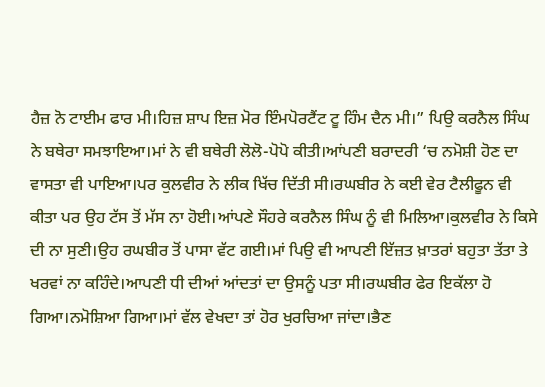ਹੈਜ਼ ਨੋ ਟਾਈਮ ਫਾਰ ਮੀ।ਹਿਜ਼ ਸ਼ਾਪ ਇਜ਼ ਮੋਰ ਇੰਮਪੋਰਟੈਂਟ ਟੂ ਹਿੰਮ ਦੈਨ ਮੀ।” ਪਿਉ ਕਰਨੈਲ ਸਿੰਘ ਨੇ ਬਥੇਰਾ ਸਮਝਾਇਆ।ਮਾਂ ਨੇ ਵੀ ਬਥੇਰੀ ਲੋਲੋ-ਪੋਪੋ ਕੀਤੀ।ਆਂਪਣੀ ਬਰਾਦਰੀ ‘ਚ ਨਮੋਸ਼ੀ ਹੋਣ ਦਾ ਵਾਸਤਾ ਵੀ ਪਾਇਆ।ਪਰ ਕੁਲਵੀਰ ਨੇ ਲੀਕ ਖਿੱਚ ਦਿੱਤੀ ਸੀ।ਰਘਬੀਰ ਨੇ ਕਈ ਵੇਰ ਟੈਲੀਫੂਨ ਵੀ ਕੀਤਾ ਪਰ ਉਹ ਟੱਸ ਤੋਂ ਮੱਸ ਨਾ ਹੋਈ।ਆਂਪਣੇ ਸੌਹਰੇ ਕਰਨੈਲ ਸਿੰਘ ਨੂੰ ਵੀ ਮਿਲਿਆ।ਕੁਲਵੀਰ ਨੇ ਕਿਸੇ ਦੀ ਨਾ ਸੁਣੀ।ਉਹ ਰਘਬੀਰ ਤੋਂ ਪਾਸਾ ਵੱਟ ਗਈ।ਮਾਂ ਪਿਉ ਵੀ ਆਪਣੀ ਇੱਜ਼ਤ ਖ਼ਾਤਰਾਂ ਬਹੁਤਾ ਤੱਤਾ ਤੇ ਖਰਵਾਂ ਨਾ ਕਹਿੰਦੇ।ਆਪਣੀ ਧੀ ਦੀਆਂ ਆਂਦਤਾਂ ਦਾ ਉਸਨੂੰ ਪਤਾ ਸੀ।ਰਘਬੀਰ ਫੇਰ ਇਕੱਲਾ ਹੋ ਗਿਆ।ਨਮੋਸ਼ਿਆ ਗਿਆ।ਮਾਂ ਵੱਲ ਵੇਖਦਾ ਤਾਂ ਹੋਰ ਖੁਰਚਿਆ ਜਾਂਦਾ।ਭੈਣ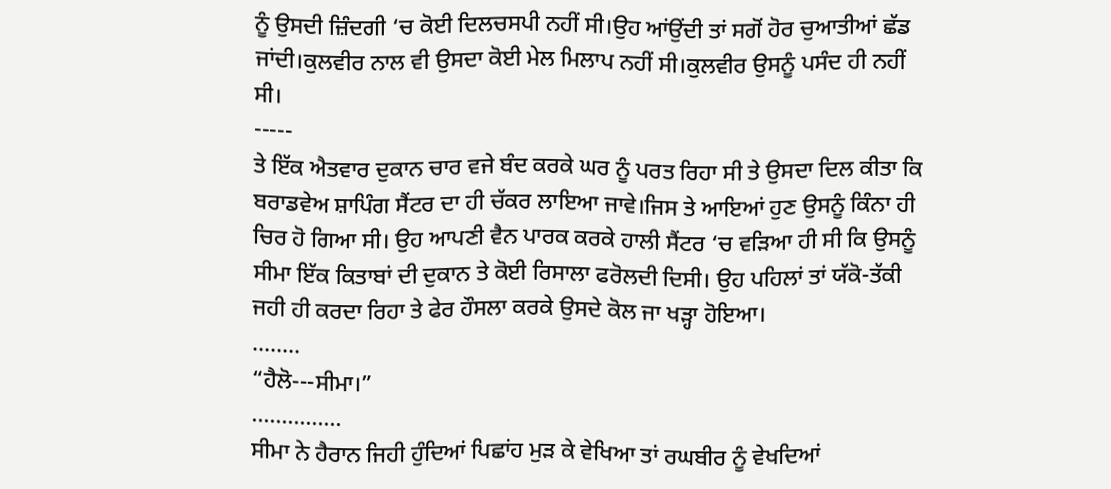ਨੂੰ ਉਸਦੀ ਜ਼ਿੰਦਗੀ ‘ਚ ਕੋਈ ਦਿਲਚਸਪੀ ਨਹੀਂ ਸੀ।ਉਹ ਆਂਉਂਦੀ ਤਾਂ ਸਗੋਂ ਹੋਰ ਚੁਆਤੀਆਂ ਛੱਡ ਜਾਂਦੀ।ਕੁਲਵੀਰ ਨਾਲ ਵੀ ਉਸਦਾ ਕੋਈ ਮੇਲ ਮਿਲਾਪ ਨਹੀਂ ਸੀ।ਕੁਲਵੀਰ ਉਸਨੂੰ ਪਸੰਦ ਹੀ ਨਹੀਂ ਸੀ।
-----
ਤੇ ਇੱਕ ਐਤਵਾਰ ਦੁਕਾਨ ਚਾਰ ਵਜੇ ਬੰਦ ਕਰਕੇ ਘਰ ਨੂੰ ਪਰਤ ਰਿਹਾ ਸੀ ਤੇ ਉਸਦਾ ਦਿਲ ਕੀਤਾ ਕਿ ਬਰਾਡਵੇਅ ਸ਼ਾਪਿੰਗ ਸੈਂਟਰ ਦਾ ਹੀ ਚੱਕਰ ਲਾਇਆ ਜਾਵੇ।ਜਿਸ ਤੇ ਆਇਆਂ ਹੁਣ ਉਸਨੂੰ ਕਿੰਨਾ ਹੀ ਚਿਰ ਹੋ ਗਿਆ ਸੀ। ਉਹ ਆਪਣੀ ਵੈਨ ਪਾਰਕ ਕਰਕੇ ਹਾਲੀ ਸੈਂਟਰ ‘ਚ ਵੜਿਆ ਹੀ ਸੀ ਕਿ ਉਸਨੂੰ ਸੀਮਾ ਇੱਕ ਕਿਤਾਬਾਂ ਦੀ ਦੁਕਾਨ ਤੇ ਕੋਈ ਰਿਸਾਲਾ ਫਰੋਲਦੀ ਦਿਸੀ। ਉਹ ਪਹਿਲਾਂ ਤਾਂ ਯੱਕੋ-ਤੱਕੀ ਜਹੀ ਹੀ ਕਰਦਾ ਰਿਹਾ ਤੇ ਫੇਰ ਹੌਸਲਾ ਕਰਕੇ ਉਸਦੇ ਕੋਲ ਜਾ ਖੜ੍ਹਾ ਹੋਇਆ।
........
“ਹੈਲੋ---ਸੀਮਾ।”
...............
ਸੀਮਾ ਨੇ ਹੈਰਾਨ ਜਿਹੀ ਹੁੰਦਿਆਂ ਪਿਛਾਂਹ ਮੁੜ ਕੇ ਵੇਖਿਆ ਤਾਂ ਰਘਬੀਰ ਨੂੰ ਵੇਖਦਿਆਂ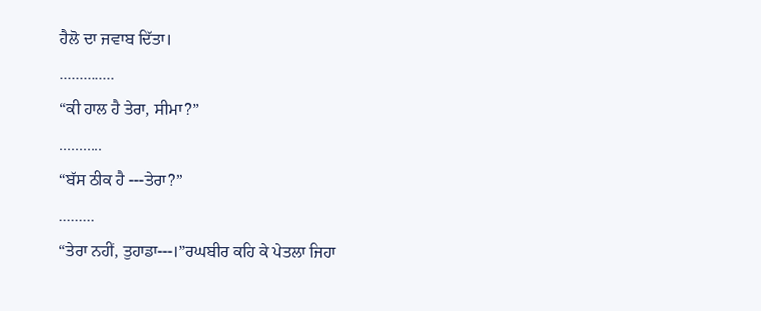ਹੈਲੋ ਦਾ ਜਵਾਬ ਦਿੱਤਾ।
..............
“ਕੀ ਹਾਲ ਹੈ ਤੇਰਾ, ਸੀਮਾ?”
...........
“ਬੱਸ ਠੀਕ ਹੈ ---ਤੇਰਾ?”
.........
“ਤੇਰਾ ਨਹੀਂ, ਤੁਹਾਡਾ---।”ਰਘਬੀਰ ਕਹਿ ਕੇ ਪੇਤਲਾ ਜਿਹਾ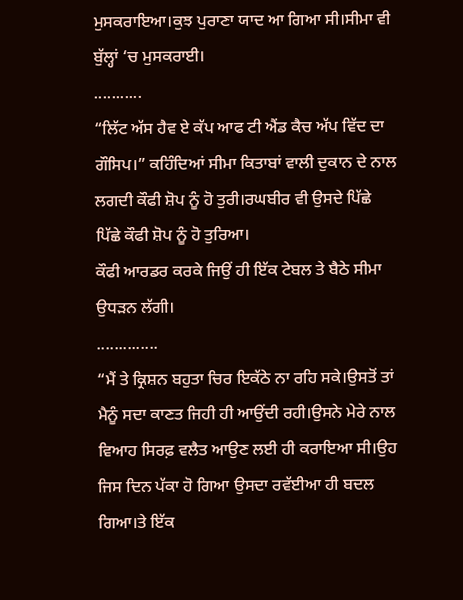ਮੁਸਕਰਾਇਆ।ਕੁਝ ਪੁਰਾਣਾ ਯਾਦ ਆ ਗਿਆ ਸੀ।ਸੀਮਾ ਵੀ ਬੁੱਲ੍ਹਾਂ ‘ਚ ਮੁਸਕਰਾਈ।
...........
“ਲਿੱਟ ਅੱਸ ਹੈਵ ਏ ਕੱਪ ਆਫ ਟੀ ਐਂਡ ਕੈਚ ਅੱਪ ਵਿੱਦ ਦਾ ਗੌਸਿਪ।” ਕਹਿੰਦਿਆਂ ਸੀਮਾ ਕਿਤਾਬਾਂ ਵਾਲੀ ਦੁਕਾਨ ਦੇ ਨਾਲ ਲਗਦੀ ਕੌਫੀ ਸ਼ੋਪ ਨੂੰ ਹੋ ਤੁਰੀ।ਰਘਬੀਰ ਵੀ ਉਸਦੇ ਪਿੱਛੇ ਪਿੱਛੇ ਕੌਫੀ ਸ਼ੋਪ ਨੂੰ ਹੋ ਤੁਰਿਆ।
ਕੌਫੀ ਆਰਡਰ ਕਰਕੇ ਜਿਉਂ ਹੀ ਇੱਕ ਟੇਬਲ ਤੇ ਬੈਠੇ ਸੀਮਾ ਉਧੜਨ ਲੱਗੀ।
..............
“ਮੈਂ ਤੇ ਕ੍ਰਿਸ਼ਨ ਬਹੁਤਾ ਚਿਰ ਇਕੱਠੇ ਨਾ ਰਹਿ ਸਕੇ।ਉਸਤੋਂ ਤਾਂ ਮੈਨੂੰ ਸਦਾ ਕਾਣਤ ਜਿਹੀ ਹੀ ਆਉਂਦੀ ਰਹੀ।ਉਸਨੇ ਮੇਰੇ ਨਾਲ ਵਿਆਹ ਸਿਰਫ਼ ਵਲੈਤ ਆਉਣ ਲਈ ਹੀ ਕਰਾਇਆ ਸੀ।ਉਹ ਜਿਸ ਦਿਨ ਪੱਕਾ ਹੋ ਗਿਆ ਉਸਦਾ ਰਵੱਈਆ ਹੀ ਬਦਲ ਗਿਆ।ਤੇ ਇੱਕ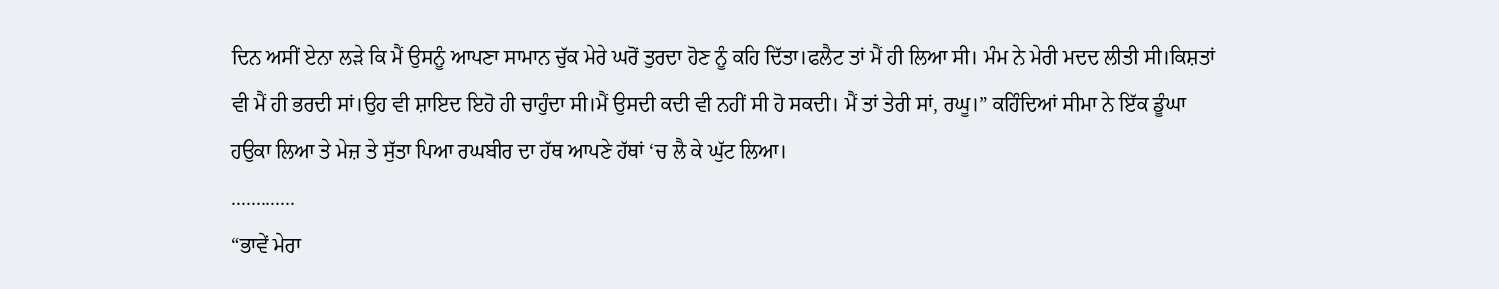ਦਿਨ ਅਸੀਂ ਏਨਾ ਲੜੇ ਕਿ ਮੈਂ ਉਸਨੂੰ ਆਪਣਾ ਸਾਮਾਨ ਚੁੱਕ ਮੇਰੇ ਘਰੋਂ ਤੁਰਦਾ ਹੋਣ ਨੂੰ ਕਹਿ ਦਿੱਤਾ।ਫਲੈਟ ਤਾਂ ਮੈਂ ਹੀ ਲਿਆ ਸੀ। ਮੰਮ ਨੇ ਮੇਰੀ ਮਦਦ ਲੀਤੀ ਸੀ।ਕਿਸ਼ਤਾਂ ਵੀ ਮੈਂ ਹੀ ਭਰਦੀ ਸਾਂ।ਉਹ ਵੀ ਸ਼ਾਇਦ ਇਹੋ ਹੀ ਚਾਹੁੰਦਾ ਸੀ।ਮੈਂ ਉਸਦੀ ਕਦੀ ਵੀ ਨਹੀਂ ਸੀ ਹੋ ਸਕਦੀ। ਮੈਂ ਤਾਂ ਤੇਰੀ ਸਾਂ, ਰਘੂ।” ਕਹਿੰਦਿਆਂ ਸੀਮਾ ਨੇ ਇੱਕ ਡੂੰਘਾ ਹਉਕਾ ਲਿਆ ਤੇ ਮੇਜ਼ ਤੇ ਸੁੱਤਾ ਪਿਆ ਰਘਬੀਰ ਦਾ ਹੱਥ ਆਪਣੇ ਹੱਥਾਂ ‘ਚ ਲੈ ਕੇ ਘੁੱਟ ਲਿਆ।
.............
“ਭਾਵੇਂ ਮੇਰਾ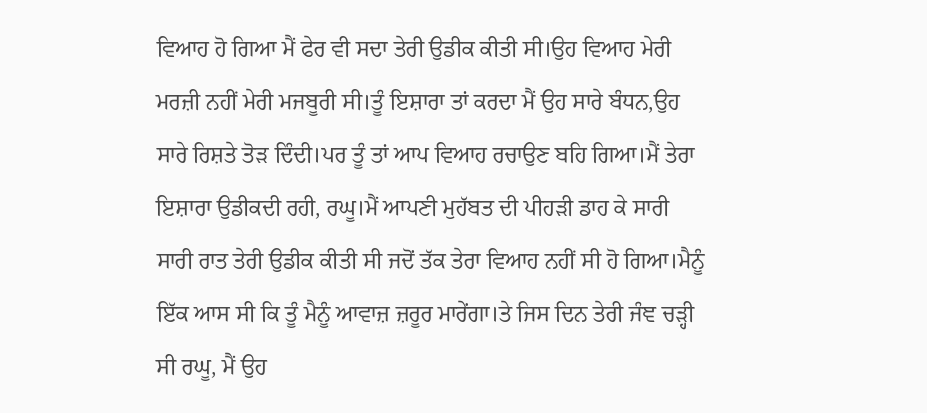ਵਿਆਹ ਹੋ ਗਿਆ ਮੈਂ ਫੇਰ ਵੀ ਸਦਾ ਤੇਰੀ ਉਡੀਕ ਕੀਤੀ ਸੀ।ਉਹ ਵਿਆਹ ਮੇਰੀ ਮਰਜ਼ੀ ਨਹੀਂ ਮੇਰੀ ਮਜਬੂਰੀ ਸੀ।ਤੂੰ ਇਸ਼ਾਰਾ ਤਾਂ ਕਰਦਾ ਮੈਂ ਉਹ ਸਾਰੇ ਬੰਧਨ,ਉਹ ਸਾਰੇ ਰਿਸ਼ਤੇ ਤੋੜ ਦਿੰਦੀ।ਪਰ ਤੂੰ ਤਾਂ ਆਪ ਵਿਆਹ ਰਚਾਉਣ ਬਹਿ ਗਿਆ।ਮੈਂ ਤੇਰਾ ਇਸ਼ਾਰਾ ਉਡੀਕਦੀ ਰਹੀ, ਰਘੂ।ਮੈਂ ਆਪਣੀ ਮੁਹੱਬਤ ਦੀ ਪੀਹੜੀ ਡਾਹ ਕੇ ਸਾਰੀ ਸਾਰੀ ਰਾਤ ਤੇਰੀ ਉਡੀਕ ਕੀਤੀ ਸੀ ਜਦੋਂ ਤੱਕ ਤੇਰਾ ਵਿਆਹ ਨਹੀਂ ਸੀ ਹੋ ਗਿਆ।ਮੈਨੂੰ ਇੱਕ ਆਸ ਸੀ ਕਿ ਤੂੰ ਮੈਨੂੰ ਆਵਾਜ਼ ਜ਼ਰੂਰ ਮਾਰੇਂਗਾ।ਤੇ ਜਿਸ ਦਿਨ ਤੇਰੀ ਜੰਞ ਚੜ੍ਹੀ ਸੀ ਰਘੂ, ਮੈਂ ਉਹ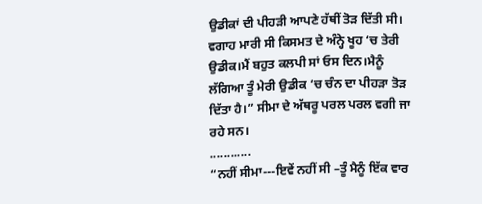ਉਡੀਕਾਂ ਦੀ ਪੀਹੜੀ ਆਪਣੇ ਹੱਥੀਂ ਤੋੜ ਦਿੱਤੀ ਸੀ। ਵਗਾਹ ਮਾਰੀ ਸੀ ਕਿਸਮਤ ਦੇ ਅੰਨ੍ਹੇ ਖੂਹ ‘ਚ ਤੇਰੀ ਉਡੀਕ।ਮੈਂ ਬਹੁਤ ਕਲਪੀ ਸਾਂ ਓਸ ਦਿਨ।ਮੈਨੂੰ ਲੱਗਿਆ ਤੂੰ ਮੇਰੀ ਉਡੀਕ ‘ਚ ਚੰਨ ਦਾ ਪੀਹੜਾ ਤੋੜ ਦਿੱਤਾ ਹੈ।” ਸੀਮਾ ਦੇ ਅੱਥਰੂ ਪਰਲ ਪਰਲ ਵਗੀ ਜਾ ਰਹੇ ਸਨ।
............
“ਨਹੀਂ ਸੀਮਾ---ਇਵੇਂ ਨਹੀਂ ਸੀ –ਤੂੰ ਮੈਨੂੰ ਇੱਕ ਵਾਰ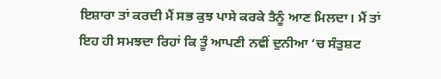ਇਸ਼ਾਰਾ ਤਾਂ ਕਰਦੀ ਮੈਂ ਸਭ ਕੁਝ ਪਾਸੇ ਕਰਕੇ ਤੈਨੂੰ ਆਣ ਮਿਲਦਾ। ਮੈਂ ਤਾਂ ਇਹ ਹੀ ਸਮਝਦਾ ਰਿਹਾਂ ਕਿ ਤੂੰ ਆਪਣੀ ਨਵੀਂ ਦੁਨੀਆ ‘ਚ ਸੰਤੁਸ਼ਟ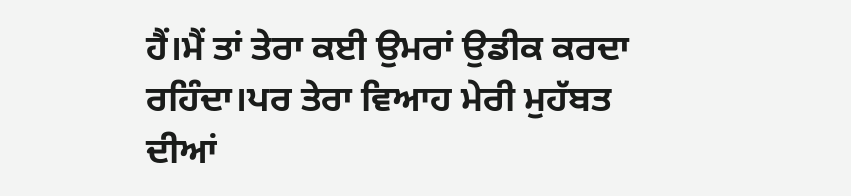ਹੈਂ।ਮੈਂ ਤਾਂ ਤੇਰਾ ਕਈ ਉਮਰਾਂ ਉਡੀਕ ਕਰਦਾ ਰਹਿੰਦਾ।ਪਰ ਤੇਰਾ ਵਿਆਹ ਮੇਰੀ ਮੁਹੱਬਤ ਦੀਆਂ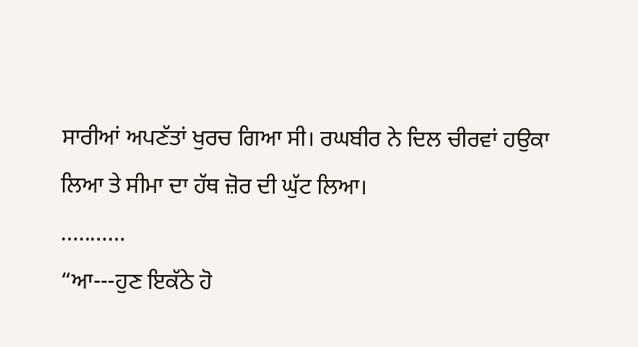ਸਾਰੀਆਂ ਅਪਣੱਤਾਂ ਖੁਰਚ ਗਿਆ ਸੀ। ਰਘਬੀਰ ਨੇ ਦਿਲ ਚੀਰਵਾਂ ਹਉਕਾ ਲਿਆ ਤੇ ਸੀਮਾ ਦਾ ਹੱਥ ਜ਼ੋਰ ਦੀ ਘੁੱਟ ਲਿਆ।
...........
“ਆ---ਹੁਣ ਇਕੱਠੇ ਹੋ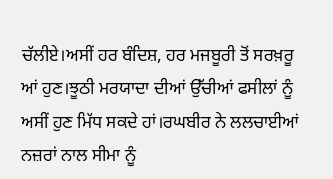ਚੱਲੀਏ।ਅਸੀਂ ਹਰ ਬੰਦਿਸ਼, ਹਰ ਮਜਬੂਰੀ ਤੋਂ ਸਰਖ਼ਰੂ ਆਂ ਹੁਣ।ਝੂਠੀ ਮਰਯਾਦਾ ਦੀਆਂ ਉੱਚੀਆਂ ਫਸੀਲਾਂ ਨੂੰ ਅਸੀਂ ਹੁਣ ਮਿੱਧ ਸਕਦੇ ਹਾਂ।ਰਘਬੀਰ ਨੇ ਲਲਚਾਈਆਂ ਨਜ਼ਰਾਂ ਨਾਲ ਸੀਮਾ ਨੂੰ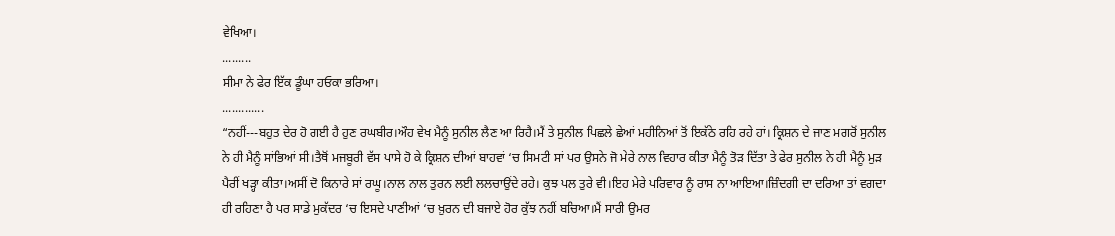ਵੇਖਿਆ।
.........
ਸੀਮਾ ਨੇ ਫੇਰ ਇੱਕ ਡੂੰਘਾ ਹਓਕਾ ਭਰਿਆ।
.............
“ਨਹੀਂ---ਬਹੁਤ ਦੇਰ ਹੋ ਗਈ ਹੈ ਹੁਣ ਰਘਬੀਰ।ਔਹ ਵੇਖ ਮੈਨੂੰ ਸੁਨੀਲ ਲੈਣ ਆ ਰਿਹੈ।ਮੈਂ ਤੇ ਸੁਨੀਲ ਪਿਛਲੇ ਛੇਆਂ ਮਹੀਨਿਆਂ ਤੋਂ ਇਕੱਠੇ ਰਹਿ ਰਹੇ ਹਾਂ। ਕ੍ਰਿਸ਼ਨ ਦੇ ਜਾਣ ਮਗਰੋਂ ਸੁਨੀਲ ਨੇ ਹੀ ਮੈਨੂੰ ਸਾਂਭਿਆਂ ਸੀ।ਤੈਥੋਂ ਮਜਬੂਰੀ ਵੱਸ ਪਾਸੇ ਹੋ ਕੇ ਕ੍ਰਿਸ਼ਨ ਦੀਆਂ ਬਾਹਵਾਂ ‘ਚ ਸਿਮਟੀ ਸਾਂ ਪਰ ਉਸਨੇ ਜੋ ਮੇਰੇ ਨਾਲ ਵਿਹਾਰ ਕੀਤਾ ਮੈਨੂੰ ਤੋੜ ਦਿੱਤਾ ਤੇ ਫੇਰ ਸੁਨੀਲ ਨੇ ਹੀ ਮੈਨੂੰ ਮੁੜ ਪੈਰੀਂ ਖੜ੍ਹਾ ਕੀਤਾ।ਅਸੀਂ ਦੋ ਕਿਨਾਰੇ ਸਾਂ ਰਘੂ।ਨਾਲ ਨਾਲ ਤੁਰਨ ਲਈ ਲਲਚਾਉਂਦੇ ਰਹੇ। ਕੁਝ ਪਲ ਤੁਰੇ ਵੀ।ਇਹ ਮੇਰੇ ਪਰਿਵਾਰ ਨੂੰ ਰਾਸ ਨਾ ਆਇਆ।ਜ਼ਿੰਦਗੀ ਦਾ ਦਰਿਆ ਤਾਂ ਵਗਦਾ ਹੀ ਰਹਿਣਾ ਹੈ ਪਰ ਸਾਡੇ ਮੁਕੱਦਰ ‘ਚ ਇਸਦੇ ਪਾਣੀਆਂ ‘ਚ ਖ਼ੁਰਨ ਦੀ ਬਜਾਏ ਹੋਰ ਕੁੱਝ ਨਹੀਂ ਬਚਿਆ।ਮੈਂ ਸਾਰੀ ਉਮਰ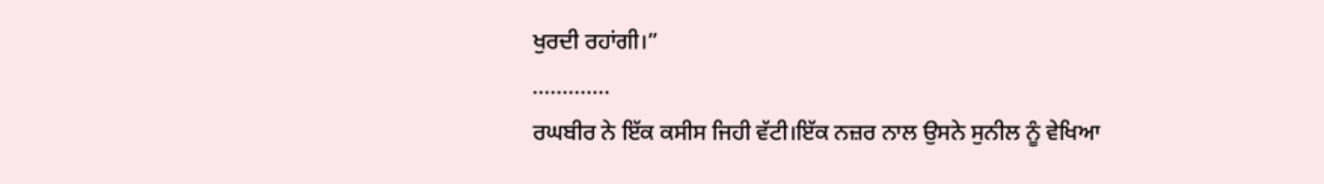ਖੁਰਦੀ ਰਹਾਂਗੀ।”
.............
ਰਘਬੀਰ ਨੇ ਇੱਕ ਕਸੀਸ ਜਿਹੀ ਵੱਟੀ।ਇੱਕ ਨਜ਼ਰ ਨਾਲ ਉਸਨੇ ਸੁਨੀਲ ਨੂੰ ਵੇਖਿਆ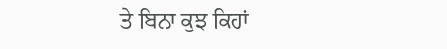ਤੇ ਬਿਨਾ ਕੁਝ ਕਿਹਾਂ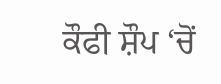ਕੌਫੀ ਸ਼ੌਪ ‘ਚੋਂ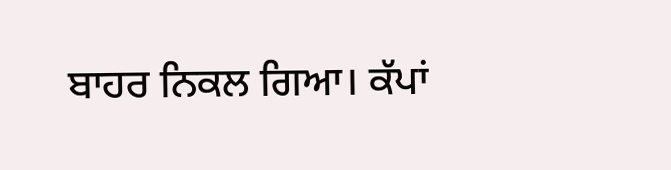ਬਾਹਰ ਨਿਕਲ ਗਿਆ। ਕੱਪਾਂ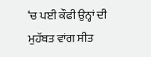‘ਚ ਪਈ ਕੌਫੀ ਉਨ੍ਹਾਂ ਦੀ ਮੁਹੱਬਤ ਵਾਂਗ ਸੀਤ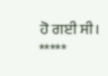ਹੋ ਗਈ ਸੀ।
*****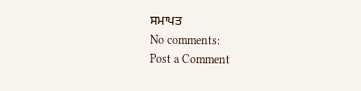ਸਮਾਪਤ
No comments:
Post a Comment